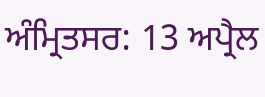ਅੰਮ੍ਰਿਤਸਰ: 13 ਅਪ੍ਰੈਲ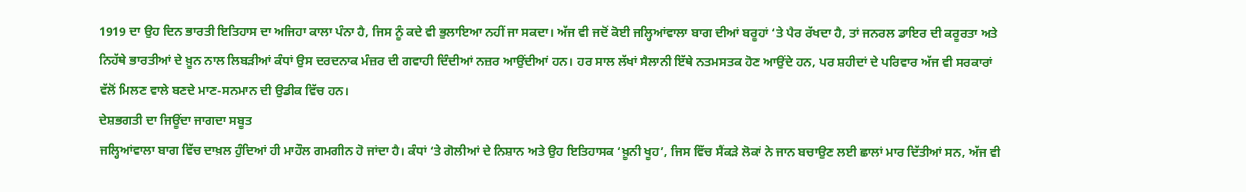1919 ਦਾ ਉਹ ਦਿਨ ਭਾਰਤੀ ਇਤਿਹਾਸ ਦਾ ਅਜਿਹਾ ਕਾਲਾ ਪੰਨਾ ਹੈ, ਜਿਸ ਨੂੰ ਕਦੇ ਵੀ ਭੁਲਾਇਆ ਨਹੀਂ ਜਾ ਸਕਦਾ। ਅੱਜ ਵੀ ਜਦੋਂ ਕੋਈ ਜਲ੍ਹਿਆਂਵਾਲਾ ਬਾਗ ਦੀਆਂ ਬਰੂਹਾਂ ‘ਤੇ ਪੈਰ ਰੱਖਦਾ ਹੈ, ਤਾਂ ਜਨਰਲ ਡਾਇਰ ਦੀ ਕਰੂਰਤਾ ਅਤੇ ਨਿਹੱਥੇ ਭਾਰਤੀਆਂ ਦੇ ਖ਼ੂਨ ਨਾਲ ਲਿਬੜੀਆਂ ਕੰਧਾਂ ਉਸ ਦਰਦਨਾਕ ਮੰਜ਼ਰ ਦੀ ਗਵਾਹੀ ਦਿੰਦੀਆਂ ਨਜ਼ਰ ਆਉਂਦੀਆਂ ਹਨ। ਹਰ ਸਾਲ ਲੱਖਾਂ ਸੈਲਾਨੀ ਇੱਥੇ ਨਤਮਸਤਕ ਹੋਣ ਆਉਂਦੇ ਹਨ, ਪਰ ਸ਼ਹੀਦਾਂ ਦੇ ਪਰਿਵਾਰ ਅੱਜ ਵੀ ਸਰਕਾਰਾਂ ਵੱਲੋਂ ਮਿਲਣ ਵਾਲੇ ਬਣਦੇ ਮਾਣ-ਸਨਮਾਨ ਦੀ ਉਡੀਕ ਵਿੱਚ ਹਨ।
ਦੇਸ਼ਭਗਤੀ ਦਾ ਜਿਊਂਦਾ ਜਾਗਦਾ ਸਬੂਤ
ਜਲ੍ਹਿਆਂਵਾਲਾ ਬਾਗ ਵਿੱਚ ਦਾਖ਼ਲ ਹੁੰਦਿਆਂ ਹੀ ਮਾਹੌਲ ਗਮਗੀਨ ਹੋ ਜਾਂਦਾ ਹੈ। ਕੰਧਾਂ ‘ਤੇ ਗੋਲੀਆਂ ਦੇ ਨਿਸ਼ਾਨ ਅਤੇ ਉਹ ਇਤਿਹਾਸਕ ‘ਖ਼ੂਨੀ ਖੂਹ’, ਜਿਸ ਵਿੱਚ ਸੈਂਕੜੇ ਲੋਕਾਂ ਨੇ ਜਾਨ ਬਚਾਉਣ ਲਈ ਛਾਲਾਂ ਮਾਰ ਦਿੱਤੀਆਂ ਸਨ, ਅੱਜ ਵੀ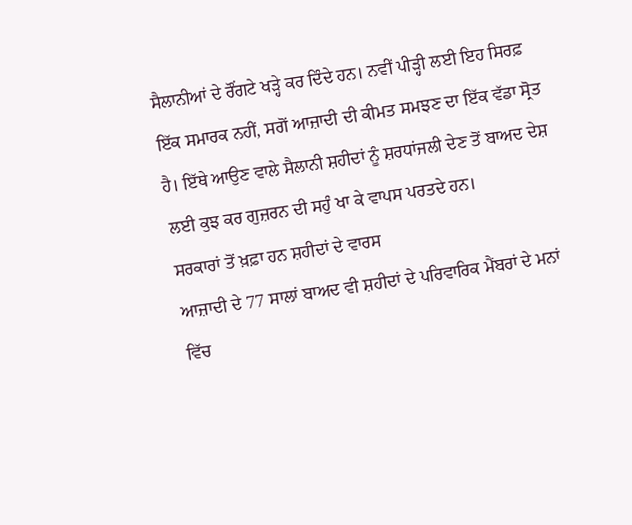ਸੈਲਾਨੀਆਂ ਦੇ ਰੌਂਗਟੇ ਖੜ੍ਹੇ ਕਰ ਦਿੰਦੇ ਹਨ। ਨਵੀਂ ਪੀੜ੍ਹੀ ਲਈ ਇਹ ਸਿਰਫ਼ ਇੱਕ ਸਮਾਰਕ ਨਹੀਂ, ਸਗੋਂ ਆਜ਼ਾਦੀ ਦੀ ਕੀਮਤ ਸਮਝਣ ਦਾ ਇੱਕ ਵੱਡਾ ਸ੍ਰੋਤ ਹੈ। ਇੱਥੇ ਆਉਣ ਵਾਲੇ ਸੈਲਾਨੀ ਸ਼ਹੀਦਾਂ ਨੂੰ ਸ਼ਰਧਾਂਜਲੀ ਦੇਣ ਤੋਂ ਬਾਅਦ ਦੇਸ਼ ਲਈ ਕੁਝ ਕਰ ਗੁਜ਼ਰਨ ਦੀ ਸਹੁੰ ਖਾ ਕੇ ਵਾਪਸ ਪਰਤਦੇ ਹਨ।
ਸਰਕਾਰਾਂ ਤੋਂ ਖ਼ਫ਼ਾ ਹਨ ਸ਼ਹੀਦਾਂ ਦੇ ਵਾਰਸ
ਆਜ਼ਾਦੀ ਦੇ 77 ਸਾਲਾਂ ਬਾਅਦ ਵੀ ਸ਼ਹੀਦਾਂ ਦੇ ਪਰਿਵਾਰਿਕ ਮੈਂਬਰਾਂ ਦੇ ਮਨਾਂ ਵਿੱਚ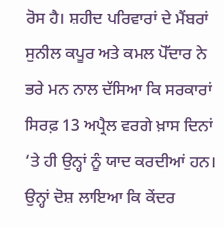ਰੋਸ ਹੈ। ਸ਼ਹੀਦ ਪਰਿਵਾਰਾਂ ਦੇ ਮੈਂਬਰਾਂ ਸੁਨੀਲ ਕਪੂਰ ਅਤੇ ਕਮਲ ਪੋੱਦਾਰ ਨੇ ਭਰੇ ਮਨ ਨਾਲ ਦੱਸਿਆ ਕਿ ਸਰਕਾਰਾਂ ਸਿਰਫ਼ 13 ਅਪ੍ਰੈਲ ਵਰਗੇ ਖ਼ਾਸ ਦਿਨਾਂ ‘ਤੇ ਹੀ ਉਨ੍ਹਾਂ ਨੂੰ ਯਾਦ ਕਰਦੀਆਂ ਹਨ। ਉਨ੍ਹਾਂ ਦੋਸ਼ ਲਾਇਆ ਕਿ ਕੇਂਦਰ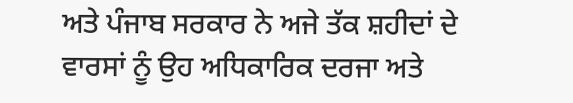ਅਤੇ ਪੰਜਾਬ ਸਰਕਾਰ ਨੇ ਅਜੇ ਤੱਕ ਸ਼ਹੀਦਾਂ ਦੇ ਵਾਰਸਾਂ ਨੂੰ ਉਹ ਅਧਿਕਾਰਿਕ ਦਰਜਾ ਅਤੇ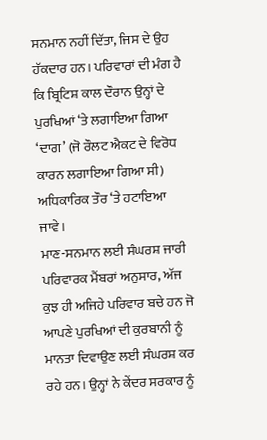ਸਨਮਾਨ ਨਹੀਂ ਦਿੱਤਾ, ਜਿਸ ਦੇ ਉਹ ਹੱਕਦਾਰ ਹਨ। ਪਰਿਵਾਰਾਂ ਦੀ ਮੰਗ ਹੈ ਕਿ ਬ੍ਰਿਟਿਸ਼ ਕਾਲ ਦੌਰਾਨ ਉਨ੍ਹਾਂ ਦੇ ਪੁਰਖਿਆਂ ‘ਤੇ ਲਗਾਇਆ ਗਿਆ ‘ਦਾਗ’ (ਜੋ ਰੌਲਟ ਐਕਟ ਦੇ ਵਿਰੋਧ ਕਾਰਨ ਲਗਾਇਆ ਗਿਆ ਸੀ) ਅਧਿਕਾਰਿਕ ਤੌਰ ‘ਤੇ ਹਟਾਇਆ ਜਾਵੇ।
ਮਾਣ-ਸਨਮਾਨ ਲਈ ਸੰਘਰਸ਼ ਜਾਰੀ
ਪਰਿਵਾਰਕ ਮੈਂਬਰਾਂ ਅਨੁਸਾਰ, ਅੱਜ ਕੁਝ ਹੀ ਅਜਿਹੇ ਪਰਿਵਾਰ ਬਚੇ ਹਨ ਜੋ ਆਪਣੇ ਪੁਰਖਿਆਂ ਦੀ ਕੁਰਬਾਨੀ ਨੂੰ ਮਾਨਤਾ ਦਿਵਾਉਣ ਲਈ ਸੰਘਰਸ਼ ਕਰ ਰਹੇ ਹਨ। ਉਨ੍ਹਾਂ ਨੇ ਕੇਂਦਰ ਸਰਕਾਰ ਨੂੰ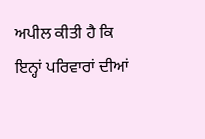ਅਪੀਲ ਕੀਤੀ ਹੈ ਕਿ ਇਨ੍ਹਾਂ ਪਰਿਵਾਰਾਂ ਦੀਆਂ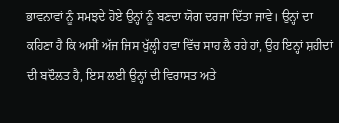ਭਾਵਨਾਵਾਂ ਨੂੰ ਸਮਝਦੇ ਹੋਏ ਉਨ੍ਹਾਂ ਨੂੰ ਬਣਦਾ ਯੋਗ ਦਰਜਾ ਦਿੱਤਾ ਜਾਵੇ। ਉਨ੍ਹਾਂ ਦਾ ਕਹਿਣਾ ਹੈ ਕਿ ਅਸੀਂ ਅੱਜ ਜਿਸ ਖੁੱਲ੍ਹੀ ਹਵਾ ਵਿੱਚ ਸਾਹ ਲੈ ਰਹੇ ਹਾਂ, ਉਹ ਇਨ੍ਹਾਂ ਸ਼ਹੀਦਾਂ ਦੀ ਬਦੌਲਤ ਹੈ, ਇਸ ਲਈ ਉਨ੍ਹਾਂ ਦੀ ਵਿਰਾਸਤ ਅਤੇ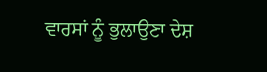ਵਾਰਸਾਂ ਨੂੰ ਭੁਲਾਉਣਾ ਦੇਸ਼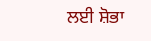ਲਈ ਸ਼ੋਭਾ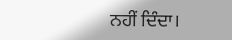ਨਹੀਂ ਦਿੰਦਾ।